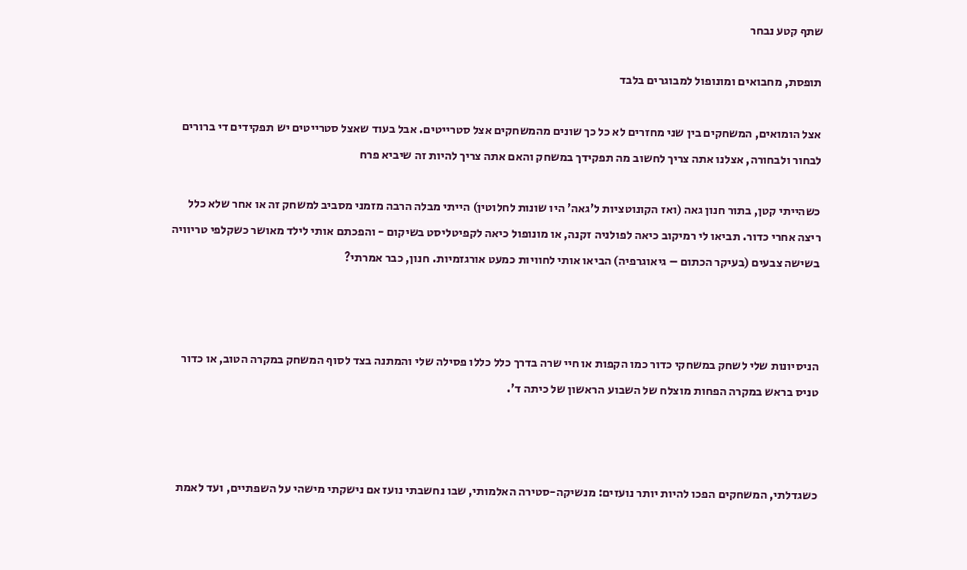שתף קטע נבחר

תופסת, מחבואים ומונופול למבוגרים בלבד

אצל הומואים, המשחקים בין שני מחזרים לא כל כך שונים מהמשחקים אצל סטרייטים. אבל בעוד שאצל סטרייטים יש תפקידים די ברורים לבחור ולבחורה, אצלנו אתה צריך לחשוב מה תפקידך במשחק והאם אתה צריך להיות זה שיביא פרח

כשהייתי קטן, בתור חנון גאה (ואז הקונוטציות ל'גאה' היו שונות לחלוטין) הייתי מבלה הרבה מזמני מסביב למשחק זה או אחר שלא כלל ריצה אחרי כדור. תביאו לי רמיקוב כיאה לפולניה זקנה, או מונופול כיאה לקפיטליסט בשיקום - והפכתם אותי לילד מאושר כשקלפי טריוויה בשישה צבעים (בעיקר הכתום – גיאוגרפיה) הביאו אותי לחוויות כמעט אורגזמיות. חנון, כבר אמרתי?



הניסיונות שלי לשחק במשחקי כדור כמו הקפות או חיי שרה בדרך כלל כללו פסילה שלי והמתנה בצד לסוף המשחק במקרה הטוב, או כדור טניס בראש במקרה הפחות מוצלח של השבוע הראשון של כיתה ד'.



כשגדלתי, המשחקים הפכו להיות יותר נועזים: מנשיקה-סטירה האלמותי, שבו נחשבתי נועז אם נישקתי מישהי על השפתיים, ועד לאמת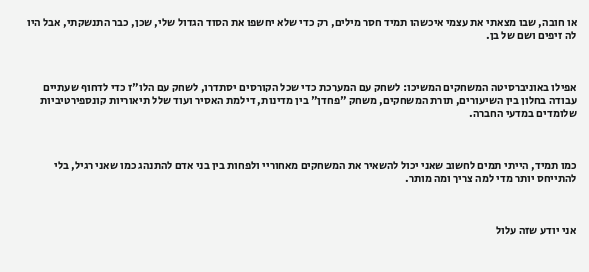או חובה, שבו מצאתי את עצמי איכשהו תמיד חסר מילים, רק כדי שלא יחשפו את הסוד הגדול שלי, שכן, כבר התנשקתי, אבל היו לה זיפים ושם של בן.



אפילו באוניברסיטה המשחקים המשיכו: לשחק עם המערכת כדי שכל הקורסים יסתדרו, לשחק עם הלו"ז כדי לדחוף שעתיים עבודה בחלון בין השיעורים, תורת המשחקים, משחק "פחדן" בין מדינות, דילמת האסיר ועוד שלל תיאוריות קונספירטיביות שלומדים במדעי החברה.



כמו תמיד, הייתי תמים לחשוב שאני יכול להשאיר את המשחקים מאחוריי ולפחות בין בני אדם להתנהג כמו שאני רגיל, בלי להתייחס יותר מדי למה צריך ומה מותר.



אני יודע שזה עלול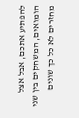להפתיע אתכם, אבל אצל הומואים, המשחקים בין שני מחזרים לא כל כך שונים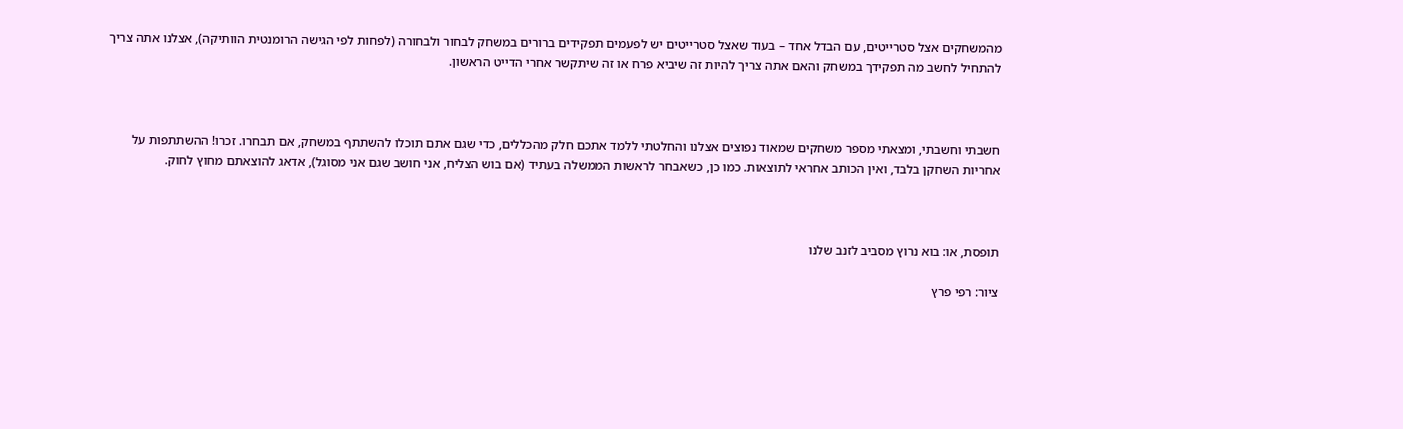מהמשחקים אצל סטרייטים, עם הבדל אחד – בעוד שאצל סטרייטים יש לפעמים תפקידים ברורים במשחק לבחור ולבחורה (לפחות לפי הגישה הרומנטית הוותיקה), אצלנו אתה צריך להתחיל לחשב מה תפקידך במשחק והאם אתה צריך להיות זה שיביא פרח או זה שיתקשר אחרי הדייט הראשון.



חשבתי וחשבתי, ומצאתי מספר משחקים שמאוד נפוצים אצלנו והחלטתי ללמד אתכם חלק מהכללים, כדי שגם אתם תוכלו להשתתף במשחק, אם תבחרו. זכרו! ההשתתפות על אחריות השחקן בלבד, ואין הכותב אחראי לתוצאות. כמו כן, כשאבחר לראשות הממשלה בעתיד (אם בוש הצליח, אני חושב שגם אני מסוגל), אדאג להוצאתם מחוץ לחוק.



תופסת, או: בוא נרוץ מסביב לזנב שלנו

ציור: רפי פרץ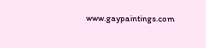www.gaypaintings.com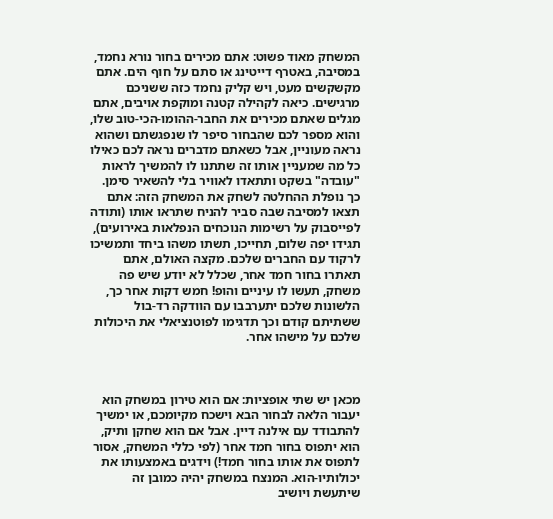המשחק מאוד פשוט: אתם מכירים בחור נורא נחמד, במסיבה, באטרף דייטינג או סתם על חוף הים. אתם מקשקשים מעט, ויש קליק נחמד כזה ששניכם מרגישים. כיאה לקהילה קטנה ומוקפת אויבים, אתם מגלים שאתם מכירים את החבר-ההומו-הכי-טוב שלו, והוא מספר לכם שהבחור סיפר לו שנפגשתם ושהוא נראה מעוניין, אבל כשאתם מדברים נראה לכם כאילו כל מה שמעניין אותו זה שתתנו לו להמשיך לראות "עובדה" בשקט ותתאדו לאוויר בלי להשאיר סימן. כך נופלת ההחלטה לשחק את המשחק הזה: אתם תצאו למסיבה שבה סביר להניח שתראו אותו (ותודה לפייסבוק על רשימות הנוכחים הנפלאות באירועים), תגידו יפה שלום, תחייכו, תשתו משהו ביחד ותמשיכו לרקוד עם החברים שלכם. מקצה האולם, אתם תאתרו בחור חמד אחר, שכלל לא יודע שיש פה משחק, תעשו לו עיניים והופ! חמש דקות אחר כך, הלשונות שלכם יתערבבו עם הוודקה רד-בול ששתיתם קודם וכך תדגימו לפוטנציאלי את היכולות שלכם על מישהו אחר.



מכאן יש שתי אופציות: אם הוא טירון במשחק הוא יעבור הלאה לבחור הבא וישכח מקיומכם, או ימשיך להתבודד עם אילנה דיין. אבל אם הוא שחקן ותיק, הוא יתפוס בחור חמד אחר (לפי כללי המשחק, אסור לתפוס את אותו בחור חמד!) וידגים באמצעותו את יכולותיו-הוא. המנצח במשחק יהיה כמובן זה שיתעשת ויושיב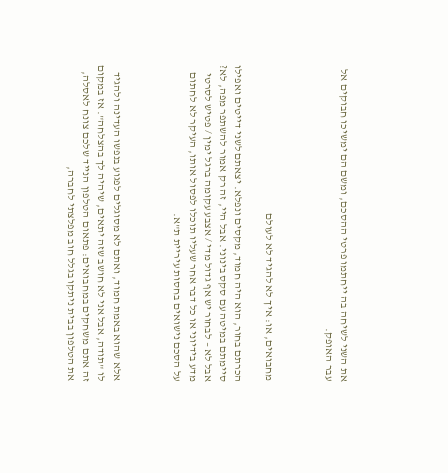את השני לשיחה בה ייחתמו פרטי ההסכם, ומשם הם ימשיכו חבוקים אל עבר האופק.



מחבואים, או: איך לא להגיד לא לעולם

הכרתם בחור, הוא היה חמוד, מקסים ונפלא. יצאתם לשני דייטים ואפילו סיימתם במיטה עם סקס בינוני. אבל היי, זה רק אמור להשתפר מפה, לא? אבל לא – לבחור יש אף גדול מדי / אצבע עקומה ברגל ימין / פטיש לסרטי מדע בידיוני או כל דבר אחר שעליו תוכלו לפסול אותו, העיקר לא לחתום על הסכם נישואים בחסות עיריית ת"א.



אלא שהוא באמת חמוד, ואתם לא מסוגלים לפגוע בנפשו העדינה ולהגיד לו "תודה, אבל אני לא חושב שזה יתאים, שיהיה לך בהצלחה". אז במקום זה אתם משחקים במחבואים: פתאום הטלפון הנייד שלכם צונח לאסלה, את הטלפון בבית ניתקו בגלל חוב מפלצתי לחברה,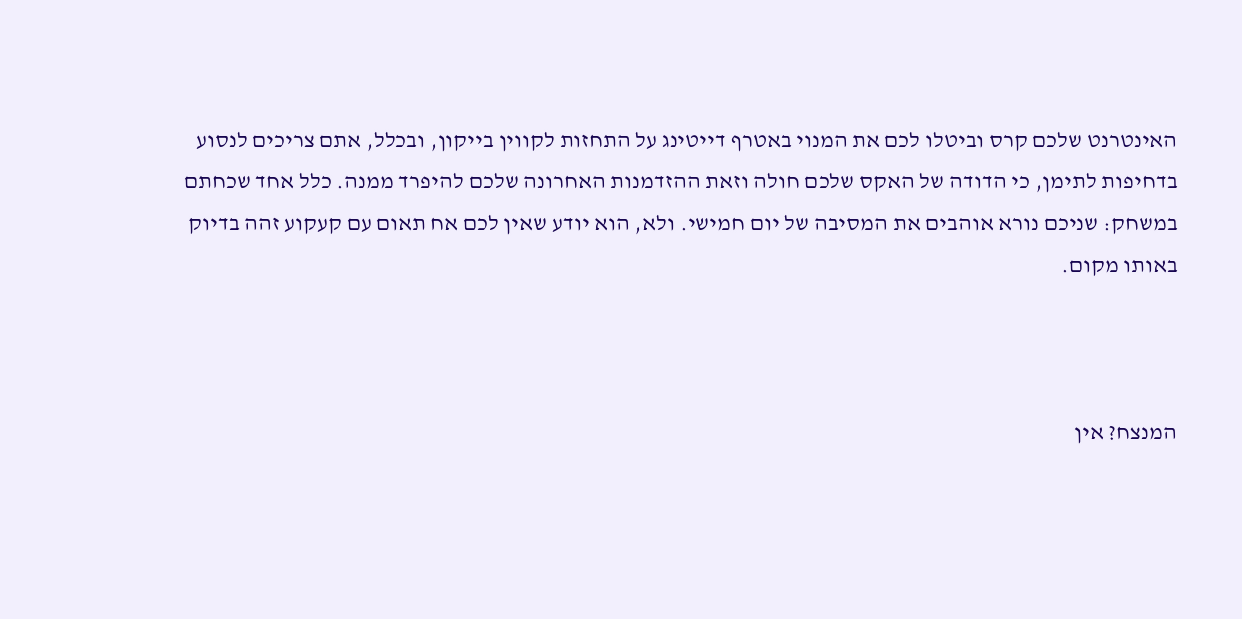האינטרנט שלכם קרס וביטלו לכם את המנוי באטרף דייטינג על התחזות לקווין בייקון, ובכלל, אתם צריכים לנסוע בדחיפות לתימן, כי הדודה של האקס שלכם חולה וזאת ההזדמנות האחרונה שלכם להיפרד ממנה. כלל אחד שכחתם במשחק: שניכם נורא אוהבים את המסיבה של יום חמישי. ולא, הוא יודע שאין לכם אח תאום עם קעקוע זהה בדיוק באותו מקום.



המנצח? אין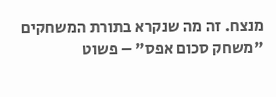מנצח. זה מה שנקרא בתורת המשחקים "משחק סכום אפס" – פשוט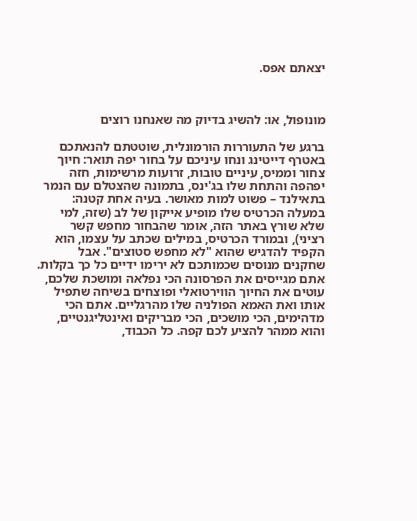יצאתם אפס.



מונופול, או: להשיג בדיוק מה שאנחנו רוצים

ברגע של התעוררות הורמונלית, שוטטתם להנאתכם באטרף דייטינג ונחו עיניכם על בחור יפה תואר: חיוך צחור וממיס, עיניים טובות, זרועות מרשימות, חזה יפהפה והתחת שלו בג'ינס, בתמונה שהצטלם עם הנמר בתאילנד – פשוט למות מאושר. בעיה אחת קטנה: במעלה הכרטיס שלו מופיע אייקון של לב (שזה, למי שלא שורץ באתר הזה, אומר שהבחור מחפש קשר רציני), ובמורד הכרטיס, במילים שכתב על עצמו, הוא הקפיד להדגיש שהוא "לא מחפש סטוצים". אבל שחקנים מנוסים שכמותכם לא ירימו ידיים כל כך בקלות. אתם מגייסים את הפרסונה הכי נפלאה ומושכת שלכם, עוטים את החיוך הווירטואלי ופוצחים בשיחה שתפיל אותו ואת האמא הפולניה שלו מהרגליים. אתם הכי מדהימים, הכי מושכים, הכי מבריקים ואינטליגנטיים, והוא ממהר להציע לכם קפה. כל הכבוד,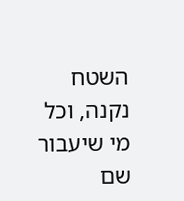השטח נקנה, וכל מי שיעבור שם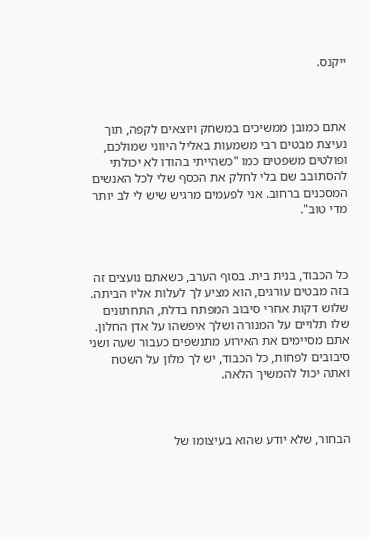ייקנס.



אתם כמובן ממשיכים במשחק ויוצאים לקפה, תוך נעיצת מבטים רבי משמעות באליל היווני שמולכם, ופולטים משפטים כמו "כשהייתי בהודו לא יכולתי להסתובב שם בלי לחלק את הכסף שלי לכל האנשים המסכנים ברחוב. אני לפעמים מרגיש שיש לי לב יותר מדי טוב".



כל הכבוד, בנית בית. בסוף הערב, כשאתם נועצים זה בזה מבטים עורגים, הוא מציע לך לעלות אליו הביתה. שלוש דקות אחרי סיבוב המפתח בדלת, התחתונים שלו תלויים על המנורה ושלך איפשהו על אדן החלון. אתם מסיימים את האירוע מתנשפים כעבור שעה ושני סיבובים לפחות, כל הכבוד, יש לך מלון על השטח ואתה יכול להמשיך הלאה.



הבחור, שלא יודע שהוא בעיצומו של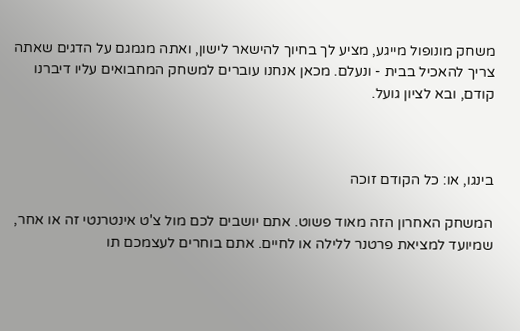משחק מונופול מייגע, מציע לך בחיוך להישאר לישון, ואתה מגמגם על הדגים שאתה צריך להאכיל בבית - ונעלם. מכאן אנחנו עוברים למשחק המחבואים עליו דיברנו קודם, ובא לציון גועל.



בינגו, או: כל הקודם זוכה

המשחק האחרון הזה מאוד פשוט. אתם יושבים לכם מול צ'ט אינטרנטי זה או אחר, שמיועד למציאת פרטנר ללילה או לחיים. אתם בוחרים לעצמכם תו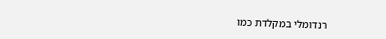רנדומלי במקלדת כמו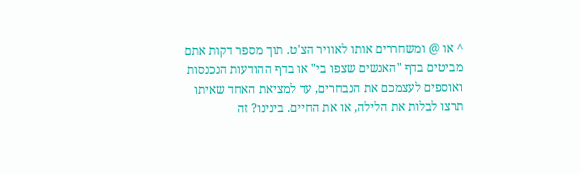^ או @ ומשחררים אותו לאוויר הצ'ט. תוך מספר דקות אתם מביטים בדף "האנשים שצפו בי" או בדף ההודעות הנכנסות ואוספים לעצמכם את הנבחרים, עד למציאת האחד שאיתו תרצו לבלות את הלילה, או את החיים. בינינו? זה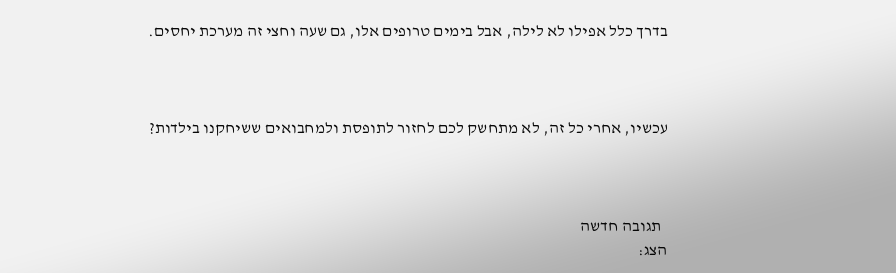בדרך כלל אפילו לא לילה, אבל בימים טרופים אלו, גם שעה וחצי זה מערכת יחסים.



עכשיו, אחרי כל זה, לא מתחשק לכם לחזור לתופסת ולמחבואים ששיחקנו בילדות?



  תגובה חדשה
הצג: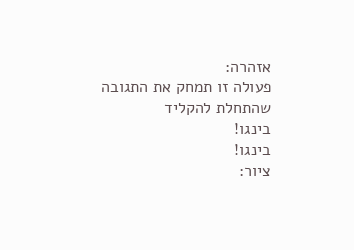אזהרה:
פעולה זו תמחק את התגובה שהתחלת להקליד
בינגו!
בינגו!
ציור: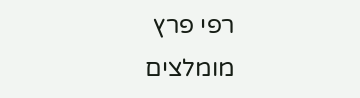רפי פרץ
מומלצים